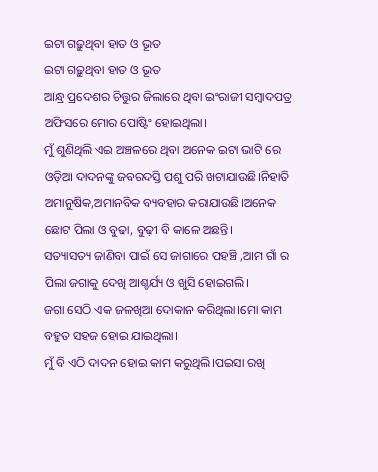ଇଟା ଗଢ଼ୁଥିବା ହାତ ଓ ଭୂତ
ଇଟା ଗଢ଼ୁଥିବା ହାତ ଓ ଭୂତ
ଆନ୍ଧ୍ର ପ୍ରଦେଶର ଚିତ୍ତୁର ଜିଲାରେ ଥିବା ଇଂରାଜୀ ସମ୍ବାଦପତ୍ର ଅଫିସରେ ମୋର ପୋଷ୍ଟିଂ ହୋଇଥିଲା।
ମୁଁ ଶୁଣିଥିଲି ଏଇ ଅଞ୍ଚଳରେ ଥିବା ଅନେକ ଇଟା ଭାଟି ରେ ଓଡ଼ିଆ ଦାଦନଙ୍କୁ ଜବରଦସ୍ତି ପଶୁ ପରି ଖଟାଯାଉଛି।ନିହାତି ଅମାନୁଷିକ,ଅମାନବିକ ବ୍ୟବହାର କରାଯାଉଛି।ଅନେକ ଛୋଟ ପିଲା ଓ ବୁଢା, ବୁଢ଼ୀ ବି କାଳେ ଅଛନ୍ତି।
ସତ୍ୟାସତ୍ୟ ଜାଣିବା ପାଇଁ ସେ ଜାଗାରେ ପହଞ୍ଚି ,ଆମ ଗାଁ ର ପିଲା ଜଗାକୁ ଦେଖି ଆଶ୍ଚର୍ଯ୍ୟ ଓ ଖୁସି ହୋଇଗଲି।
ଜଗା ସେଠି ଏକ ଜଳଖିଆ ଦୋକାନ କରିଥିଲା।ମୋ କାମ ବହୁତ ସହଜ ହୋଇ ଯାଇଥିଲା।
ମୁଁ ବି ଏଠି ଦାଦନ ହୋଇ କାମ କରୁଥିଲି।ପଇସା ରଖି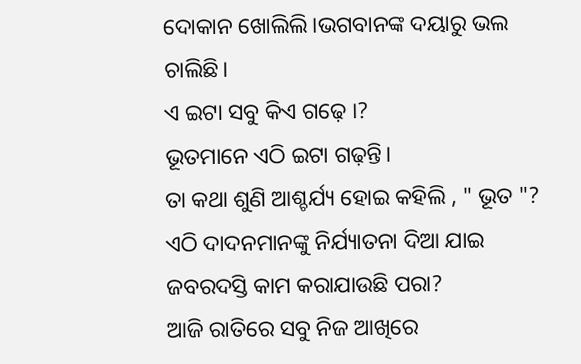ଦୋକାନ ଖୋଲିଲି।ଭଗବାନଙ୍କ ଦୟାରୁ ଭଲ ଚାଲିଛି।
ଏ ଇଟା ସବୁ କିଏ ଗଢ଼େ ।?
ଭୂତମାନେ ଏଠି ଇଟା ଗଢ଼ନ୍ତି।
ତା କଥା ଶୁଣି ଆଶ୍ଚର୍ଯ୍ୟ ହୋଇ କହିଲି , " ଭୂତ "?
ଏଠି ଦାଦନମାନଙ୍କୁ ନିର୍ଯ୍ୟାତନା ଦିଆ ଯାଇ ଜବରଦସ୍ତି କାମ କରାଯାଉଛି ପରା?
ଆଜି ରାତିରେ ସବୁ ନିଜ ଆଖିରେ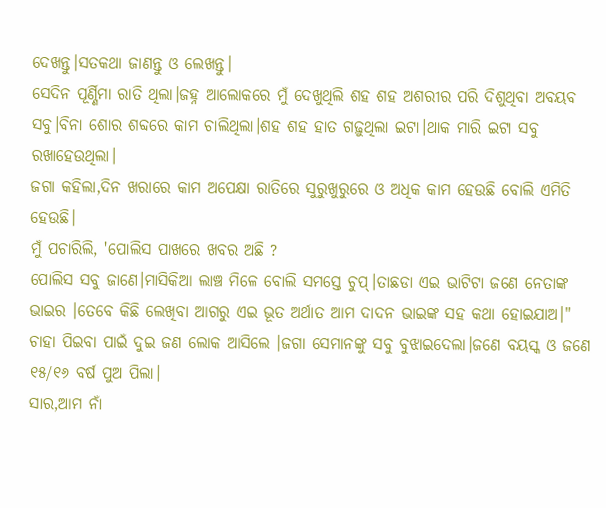ଦେଖନ୍ତୁ।ସତକଥା ଜାଣନ୍ତୁ ଓ ଲେଖନ୍ତୁ।
ସେଦିନ ପୂର୍ଣ୍ଣିମା ରାତି ଥିଲା।ଜହ୍ନ ଆଲୋକରେ ମୁଁ ଦେଖୁଥିଲି ଶହ ଶହ ଅଶରୀର ପରି ଦିଶୁଥିବା ଅବୟବ ସବୁ।ବିନା ଶୋର ଶବ୍ଦରେ କାମ ଚାଲିଥିଲା।ଶହ ଶହ ହାତ ଗଢ଼ୁଥିଲା ଇଟା।ଥାକ ମାରି ଇଟା ସବୁ ରଖାହେଉଥିଲା।
ଜଗା କହିଲା,ଦିନ ଖରାରେ କାମ ଅପେକ୍ଷା ରାତିରେ ସୁରୁଖୁରୁରେ ଓ ଅଧିକ କାମ ହେଉଛି ବୋଲି ଏମିତି ହେଉଛି।
ମୁଁ ପଚାରିଲି, 'ପୋଲିସ ପାଖରେ ଖବର ଅଛି ?
ପୋଲିସ ସବୁ ଜାଣେ।ମାସିକିଆ ଲାଞ୍ଚ ମିଳେ ବୋଲି ସମସ୍ତେ ଚୁପ୍।ତାଛଡା ଏଇ ଭାଟିଟା ଜଣେ ନେତାଙ୍କ ଭାଇର ।ତେବେ କିଛି ଲେଖିବା ଆଗରୁ ଏଇ ଭୂତ ଅର୍ଥାତ ଆମ ଦାଦନ ଭାଇଙ୍କ ସହ କଥା ହୋଇଯାଅ।"
ଚାହା ପିଇବା ପାଇଁ ଦୁଇ ଜଣ ଲୋକ ଆସିଲେ ।ଜଗା ସେମାନଙ୍କୁ ସବୁ ବୁଝାଇଦେଲା।ଜଣେ ବୟସ୍କ ଓ ଜଣେ ୧୫/୧୬ ବର୍ଷ ପୁଅ ପିଲା।
ସାର,ଆମ ନାଁ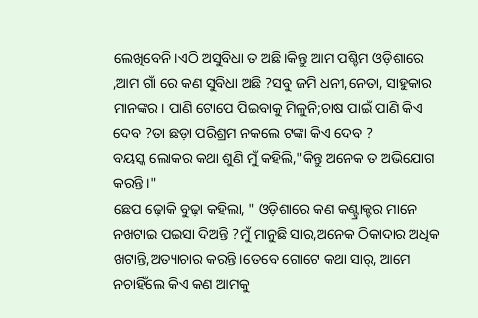ଲେଖିବେନି।ଏଠି ଅସୁବିଧା ତ ଅଛି।କିନ୍ତୁ ଆମ ପଶ୍ଚିମ ଓଡ଼ିଶାରେ ,ଆମ ଗାଁ ରେ କଣ ସୁବିଧା ଅଛି ?ସବୁ ଜମି ଧନୀ,ନେତା, ସାହୁକାର ମାନଙ୍କର। ପାଣି ଟୋପେ ପିଇବାକୁ ମିଳୁନି;ଚାଷ ପାଇଁ ପାଣି କିଏ ଦେବ ?ତା ଛଡ଼ା ପରିଶ୍ରମ ନକଲେ ଟଙ୍କା କିଏ ଦେବ ?
ବୟସ୍କ ଲୋକର କଥା ଶୁଣି ମୁଁ କହିଲି,"କିନ୍ତୁ ଅନେକ ତ ଅଭିଯୋଗ କରନ୍ତି।"
ଛେପ ଢ଼ୋକି ବୁଢ଼ା କହିଲା, " ଓଡ଼ିଶାରେ କଣ କଣ୍ଟ୍ରାକ୍ଟର ମାନେ ନଖଟାଇ ପଇସା ଦିଅନ୍ତି ?ମୁଁ ମାନୁଛି ସାର,ଅନେକ ଠିକାଦାର ଅଧିକ ଖଟାନ୍ତି,ଅତ୍ୟାଚାର କରନ୍ତି।ତେବେ ଗୋଟେ କଥା ସାର୍, ଆମେ ନଚାହିଁଲେ କିଏ କଣ ଆମକୁ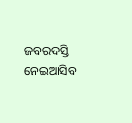ଜବରଦସ୍ତି ନେଇଆସିବ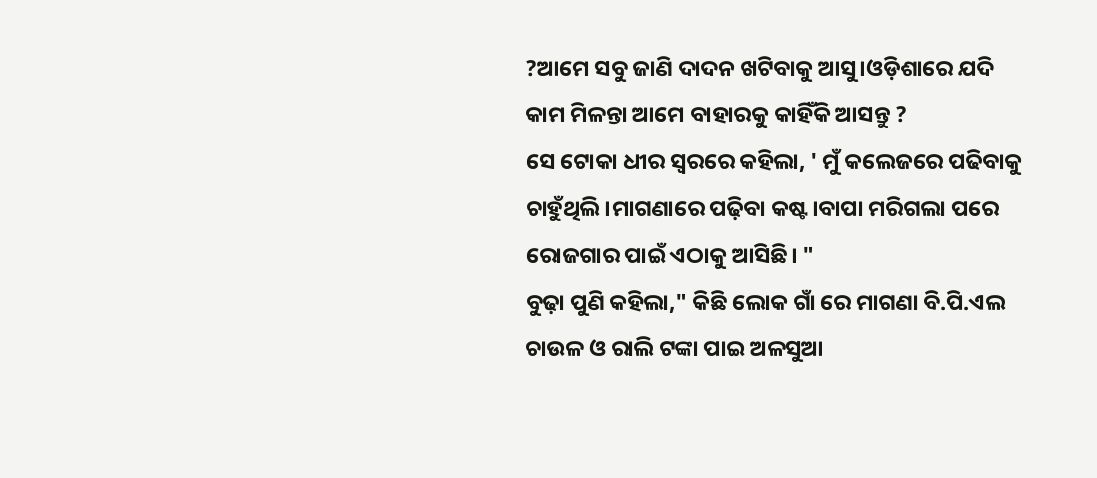?ଆମେ ସବୁ ଜାଣି ଦାଦନ ଖଟିବାକୁ ଆସୁ।ଓଡ଼ିଶାରେ ଯଦି କାମ ମିଳନ୍ତା ଆମେ ବାହାରକୁ କାହିଁକି ଆସନ୍ତୁ ?
ସେ ଟୋକା ଧୀର ସ୍ୱରରେ କହିଲା, ' ମୁଁ କଲେଜରେ ପଢିବାକୁ ଚାହୁଁଥିଲି।ମାଗଣାରେ ପଢ଼ିବା କଷ୍ଟ।ବାପା ମରିଗଲା ପରେ ରୋଜଗାର ପାଇଁ ଏଠାକୁ ଆସିଛି। "
ବୁଢ଼ା ପୁଣି କହିଲା," କିଛି ଲୋକ ଗାଁ ରେ ମାଗଣା ବି.ପି.ଏଲ ଚାଉଳ ଓ ରାଲି ଟଙ୍କା ପାଇ ଅଳସୁଆ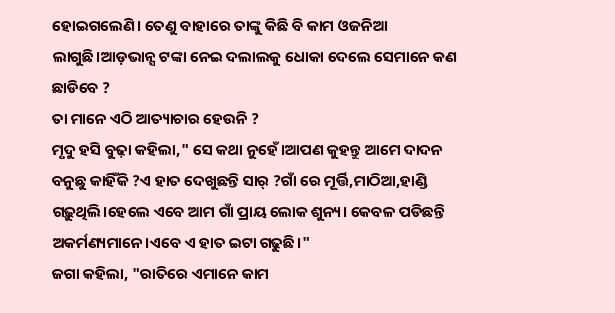ହୋଇଗଲେଣି। ତେଣୁ ବାହାରେ ତାଙ୍କୁ କିଛି ବି କାମ ଓଜନିଆ ଲାଗୁଛି।ଆଡ଼ଭାନ୍ସ ଟଙ୍କା ନେଇ ଦଲାଲକୁ ଧୋକା ଦେଲେ ସେମାନେ କଣ ଛାଡିବେ ?
ତା ମାନେ ଏଠି ଆତ୍ୟାଚାର ହେଉନି ?
ମୃଦୁ ହସି ବୁଢ଼ା କହିଲା," ସେ କଥା ନୁହେଁ।ଆପଣ କୁହନ୍ତୁ ଆମେ ଦାଦନ ବନୁଛୁ କାହିଁକି ?ଏ ହାତ ଦେଖୁଛନ୍ତି ସାର୍ ?ଗାଁ ରେ ମୂର୍ତ୍ତି,ମାଠିଆ,ହାଣ୍ଡି ଗଢ଼ୁଥିଲି।ହେଲେ ଏବେ ଆମ ଗାଁ ପ୍ରାୟ ଲୋକ ଶୁନ୍ୟ। କେବଳ ପଡିଛନ୍ତି ଅକର୍ମଣ୍ୟମାନେ।ଏବେ ଏ ହାତ ଇଟା ଗଢୁଛି।"
ଜଗା କହିଲା, "ରାତିରେ ଏମାନେ କାମ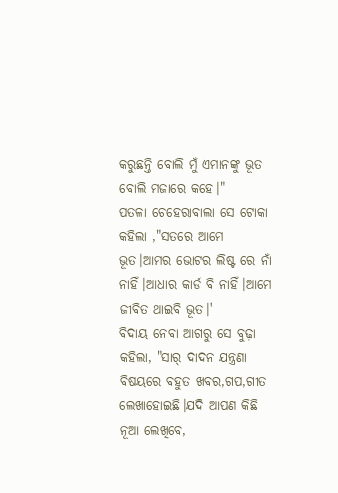କରୁଛନ୍ତି ବୋଲି ମୁଁ ଏମାନଙ୍କୁ ଭୂତ ବୋଲି ମଜାରେ କହେ।"
ପତଳା ଚେହେରାବାଲା ସେ ଟୋକା କହିଲା ,"ସତରେ ଆମେ ଭୂତ।ଆମର ଭୋଟର ଲିଷ୍ଟ ରେ ନାଁ ନାହିଁ।ଆଧାର କାର୍ଡ ବି ନାହିଁ।ଆମେ ଜୀବିତ ଥାଇବି ଭୂତ।'
ବିଦାୟ ନେବା ଆଗରୁ ସେ ବୁଢ଼ା କହିଲା, "ସାର୍ ଦାଦନ ଯନ୍ତ୍ରଣା ବିଷୟରେ ବହୁତ ଖବର,ଗପ,ଗୀତ ଲେଖାହୋଇଛି।ଯଦି ଆପଣ କିଛି ନୂଆ ଲେଖିବେ,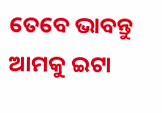ତେବେ ଭାବନ୍ତୁ ଆମକୁ ଇଟା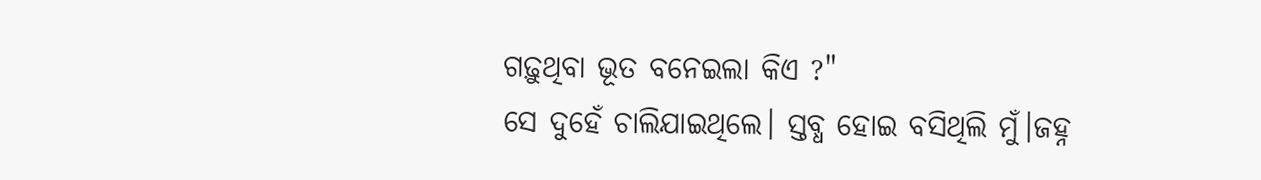ଗଢ଼ୁଥିବା ଭୂତ ବନେଇଲା କିଏ ?"
ସେ ଦୁହେଁ ଚାଲିଯାଇଥିଲେ। ସ୍ତବ୍ଧ ହୋଇ ବସିଥିଲି ମୁଁ।ଜହ୍ନ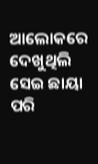ଆଲୋକରେ ଦେଖୁଥିଲି ସେଇ ଛାୟା ପରି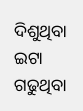ଦିଶୁଥିବା ଇଟା ଗଢୁଥିବା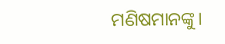ମଣିଷମାନଙ୍କୁ।